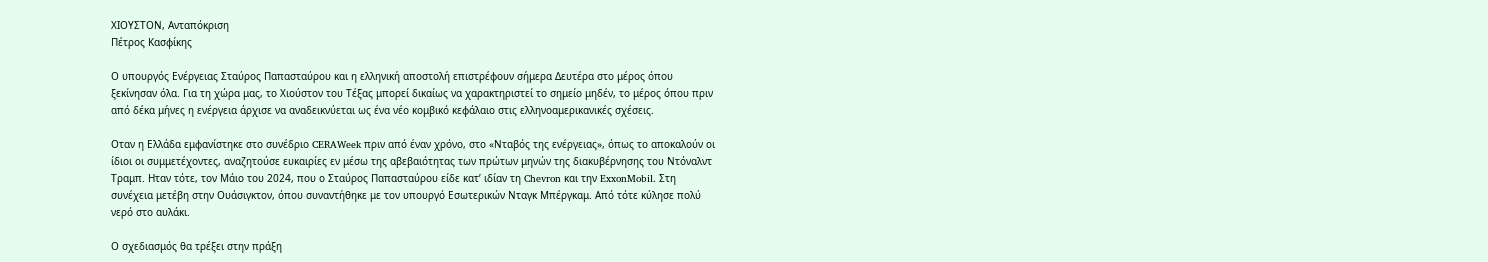ΧΙΟΥΣΤΟΝ, Ανταπόκριση
Πέτρος Κασφίκης

Ο υπουργός Ενέργειας Σταύρος Παπασταύρου και η ελληνική αποστολή επιστρέφουν σήμερα Δευτέρα στο μέρος όπου ξεκίνησαν όλα. Για τη χώρα μας, το Χιούστον του Τέξας μπορεί δικαίως να χαρακτηριστεί το σημείο μηδέν, το μέρος όπου πριν από δέκα μήνες η ενέργεια άρχισε να αναδεικνύεται ως ένα νέο κομβικό κεφάλαιο στις ελληνοαμερικανικές σχέσεις.

Οταν η Ελλάδα εμφανίστηκε στο συνέδριο CERAWeek πριν από έναν χρόνο, στο «Νταβός της ενέργειας», όπως το αποκαλούν οι ίδιοι οι συμμετέχοντες, αναζητούσε ευκαιρίες εν μέσω της αβεβαιότητας των πρώτων μηνών της διακυβέρνησης του Ντόναλντ Τραμπ. Ηταν τότε, τον Μάιο του 2024, που ο Σταύρος Παπασταύρου είδε κατ’ ιδίαν τη Chevron και την ExxonMobil. Στη συνέχεια μετέβη στην Ουάσιγκτον, όπου συναντήθηκε με τον υπουργό Εσωτερικών Νταγκ Μπέργκαμ. Από τότε κύλησε πολύ νερό στο αυλάκι.

Ο σχεδιασμός θα τρέξει στην πράξη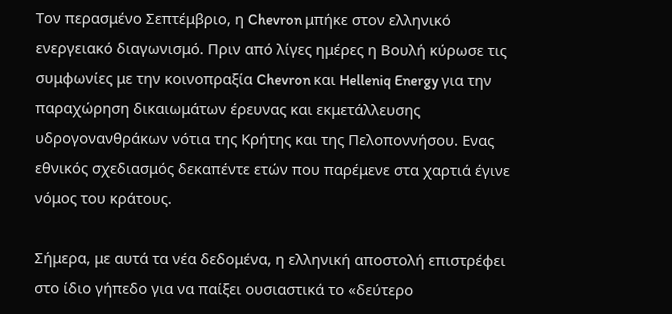Τον περασμένο Σεπτέμβριο, η Chevron μπήκε στον ελληνικό ενεργειακό διαγωνισμό. Πριν από λίγες ημέρες η Βουλή κύρωσε τις συμφωνίες με την κοινοπραξία Chevron και Helleniq Energy για την παραχώρηση δικαιωμάτων έρευνας και εκμετάλλευσης υδρογονανθράκων νότια της Κρήτης και της Πελοποννήσου. Ενας εθνικός σχεδιασμός δεκαπέντε ετών που παρέμενε στα χαρτιά έγινε νόμος του κράτους.

Σήμερα, με αυτά τα νέα δεδομένα, η ελληνική αποστολή επιστρέφει στο ίδιο γήπεδο για να παίξει ουσιαστικά το «δεύτερο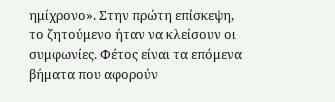ημίχρονο». Στην πρώτη επίσκεψη, το ζητούμενο ήταν να κλείσουν οι συμφωνίες. Φέτος είναι τα επόμενα βήματα που αφορούν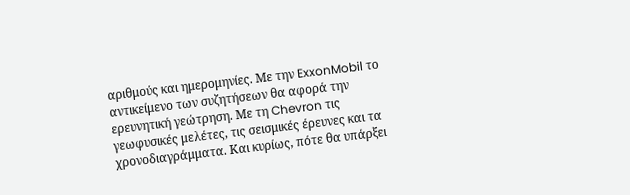αριθμούς και ημερομηνίες. Με την ExxonMobil το αντικείμενο των συζητήσεων θα αφορά την ερευνητική γεώτρηση. Με τη Chevron τις γεωφυσικές μελέτες, τις σεισμικές έρευνες και τα χρονοδιαγράμματα. Και κυρίως, πότε θα υπάρξει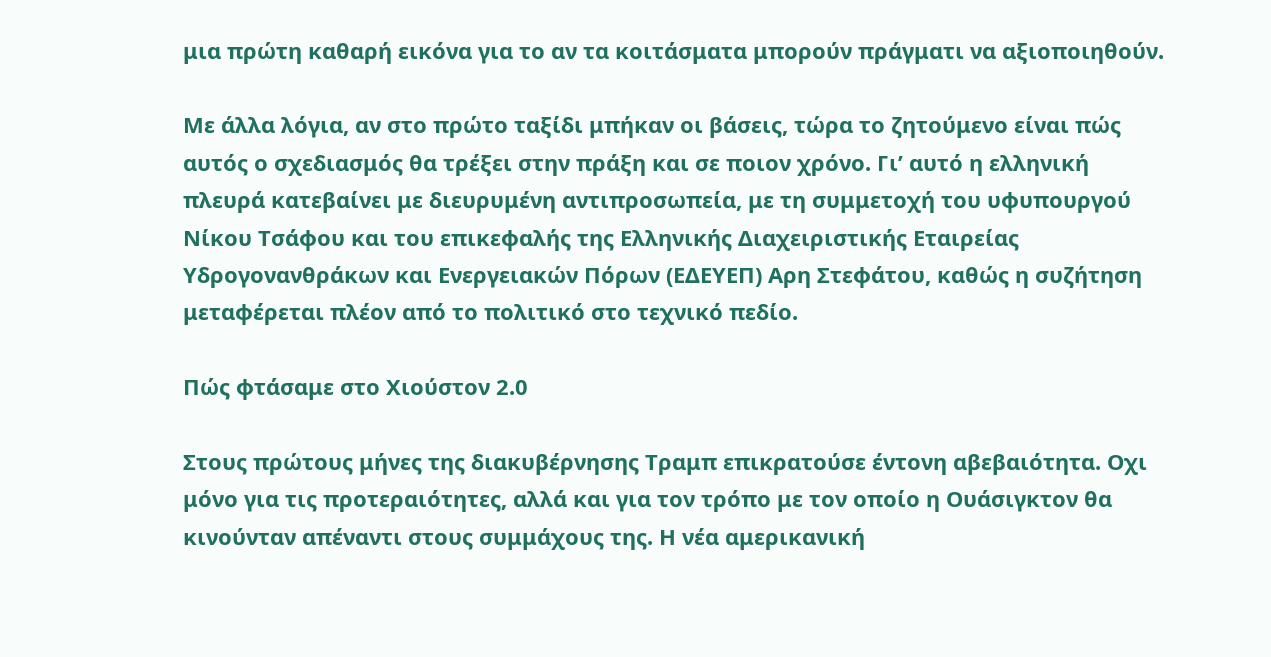μια πρώτη καθαρή εικόνα για το αν τα κοιτάσματα μπορούν πράγματι να αξιοποιηθούν.

Με άλλα λόγια, αν στο πρώτο ταξίδι μπήκαν οι βάσεις, τώρα το ζητούμενο είναι πώς αυτός ο σχεδιασμός θα τρέξει στην πράξη και σε ποιον χρόνο. Γι’ αυτό η ελληνική πλευρά κατεβαίνει με διευρυμένη αντιπροσωπεία, με τη συμμετοχή του υφυπουργού Νίκου Τσάφου και του επικεφαλής της Ελληνικής Διαχειριστικής Εταιρείας Υδρογονανθράκων και Ενεργειακών Πόρων (ΕΔΕΥΕΠ) Αρη Στεφάτου, καθώς η συζήτηση μεταφέρεται πλέον από το πολιτικό στο τεχνικό πεδίο.

Πώς φτάσαμε στο Χιούστον 2.0

Στους πρώτους μήνες της διακυβέρνησης Τραμπ επικρατούσε έντονη αβεβαιότητα. Οχι μόνο για τις προτεραιότητες, αλλά και για τον τρόπο με τον οποίο η Ουάσιγκτον θα κινούνταν απέναντι στους συμμάχους της. Η νέα αμερικανική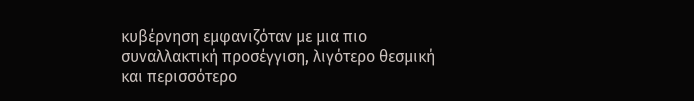κυβέρνηση εμφανιζόταν με μια πιο συναλλακτική προσέγγιση, λιγότερο θεσμική και περισσότερο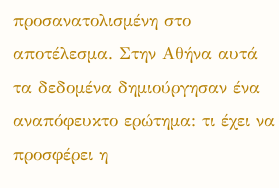προσανατολισμένη στο αποτέλεσμα. Στην Αθήνα αυτά τα δεδομένα δημιούργησαν ένα αναπόφευκτο ερώτημα: τι έχει να προσφέρει η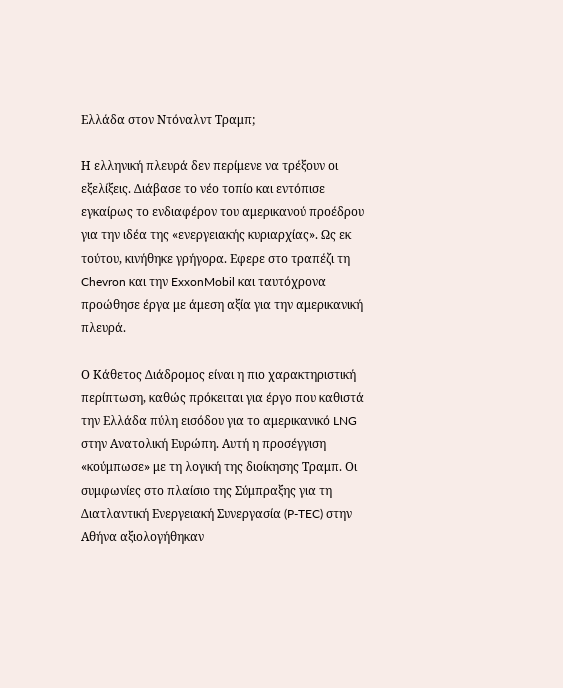Ελλάδα στον Ντόναλντ Τραμπ;

Η ελληνική πλευρά δεν περίμενε να τρέξουν οι εξελίξεις. Διάβασε το νέο τοπίο και εντόπισε εγκαίρως το ενδιαφέρον του αμερικανού προέδρου για την ιδέα της «ενεργειακής κυριαρχίας». Ως εκ τούτου, κινήθηκε γρήγορα. Εφερε στο τραπέζι τη Chevron και την ExxonMobil και ταυτόχρονα προώθησε έργα με άμεση αξία για την αμερικανική πλευρά.

Ο Κάθετος Διάδρομος είναι η πιο χαρακτηριστική περίπτωση, καθώς πρόκειται για έργο που καθιστά την Ελλάδα πύλη εισόδου για το αμερικανικό LNG στην Ανατολική Ευρώπη. Αυτή η προσέγγιση «κούμπωσε» με τη λογική της διοίκησης Τραμπ. Οι συμφωνίες στο πλαίσιο της Σύμπραξης για τη Διατλαντική Ενεργειακή Συνεργασία (P-TEC) στην Αθήνα αξιολογήθηκαν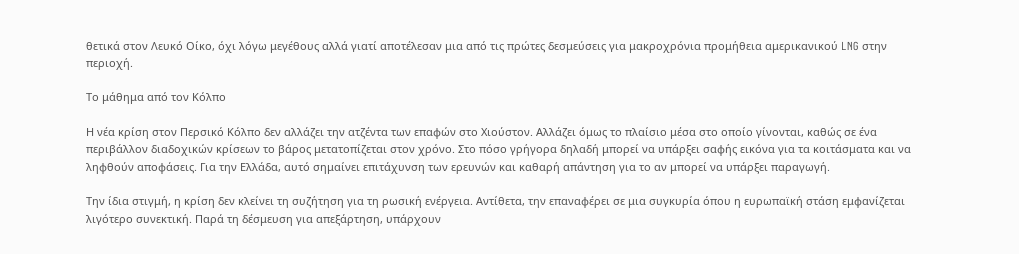θετικά στον Λευκό Οίκο, όχι λόγω μεγέθους αλλά γιατί αποτέλεσαν μια από τις πρώτες δεσμεύσεις για μακροχρόνια προμήθεια αμερικανικού LNG στην περιοχή.

Το μάθημα από τον Κόλπο

Η νέα κρίση στον Περσικό Κόλπο δεν αλλάζει την ατζέντα των επαφών στο Χιούστον. Αλλάζει όμως το πλαίσιο μέσα στο οποίο γίνονται, καθώς σε ένα περιβάλλον διαδοχικών κρίσεων το βάρος μετατοπίζεται στον χρόνο. Στο πόσο γρήγορα δηλαδή μπορεί να υπάρξει σαφής εικόνα για τα κοιτάσματα και να ληφθούν αποφάσεις. Για την Ελλάδα, αυτό σημαίνει επιτάχυνση των ερευνών και καθαρή απάντηση για το αν μπορεί να υπάρξει παραγωγή.

Την ίδια στιγμή, η κρίση δεν κλείνει τη συζήτηση για τη ρωσική ενέργεια. Αντίθετα, την επαναφέρει σε μια συγκυρία όπου η ευρωπαϊκή στάση εμφανίζεται λιγότερο συνεκτική. Παρά τη δέσμευση για απεξάρτηση, υπάρχουν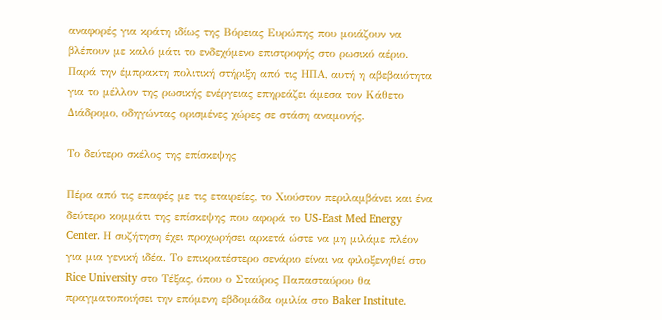αναφορές για κράτη ιδίως της Βόρειας Ευρώπης που μοιάζουν να βλέπουν με καλό μάτι το ενδεχόμενο επιστροφής στο ρωσικό αέριο. Παρά την έμπρακτη πολιτική στήριξη από τις ΗΠΑ, αυτή η αβεβαιότητα για το μέλλον της ρωσικής ενέργειας επηρεάζει άμεσα τον Κάθετο Διάδρομο, οδηγώντας ορισμένες χώρες σε στάση αναμονής.

Το δεύτερο σκέλος της επίσκεψης

Πέρα από τις επαφές με τις εταιρείες, το Χιούστον περιλαμβάνει και ένα δεύτερο κομμάτι της επίσκεψης που αφορά το US-East Med Energy Center. Η συζήτηση έχει προχωρήσει αρκετά ώστε να μη μιλάμε πλέον για μια γενική ιδέα. Το επικρατέστερο σενάριο είναι να φιλοξενηθεί στο Rice University στο Τέξας, όπου ο Σταύρος Παπασταύρου θα πραγματοποιήσει την επόμενη εβδομάδα ομιλία στο Baker Institute.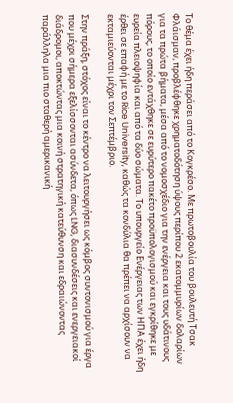Το θέμα έχει ήδη περάσει από το Κογκρέσο. Με πρωτοβουλία του βουλευτή Τσακ Φλάισμαν, προβλέφθηκε χρηματοδότηση ύψους περίπου 2 εκατομμυρίων δολαρίων για τα πρώτα βήματα, μέσα από το νομοσχέδιο για την ενέργεια και τους υδάτινους πόρους, το οποίο εντάχθηκε σε ευρύτερο πακέτο προϋπολογισμού και εγκρίθηκε με ευρεία πλειοψηφία και από τα δύο σώματα. Το υπουργείο Ενέργειας των ΗΠΑ έχει ήδη έρθει σε επαφή με το Rice University, καθώς τα κονδύλια θα πρέπει να αρχίσουν να εκταμιεύονται μέχρι τον Σεπτέμβριο.

Στην πράξη, στόχος είναι το κέντρο να λειτουργήσει ως κόμβος συντονισμού για έργα που μέχρι σήμερα εξελίσσονται ασύνδετα, όπως LNG, διασυνδέσεις και ενεργειακοί διάδρομοι, αποκτώντας μια κοινή στρατηγική κατεύθυνση και εδραιώνοντας παράλληλα μια πιο σταθερή αμερικανική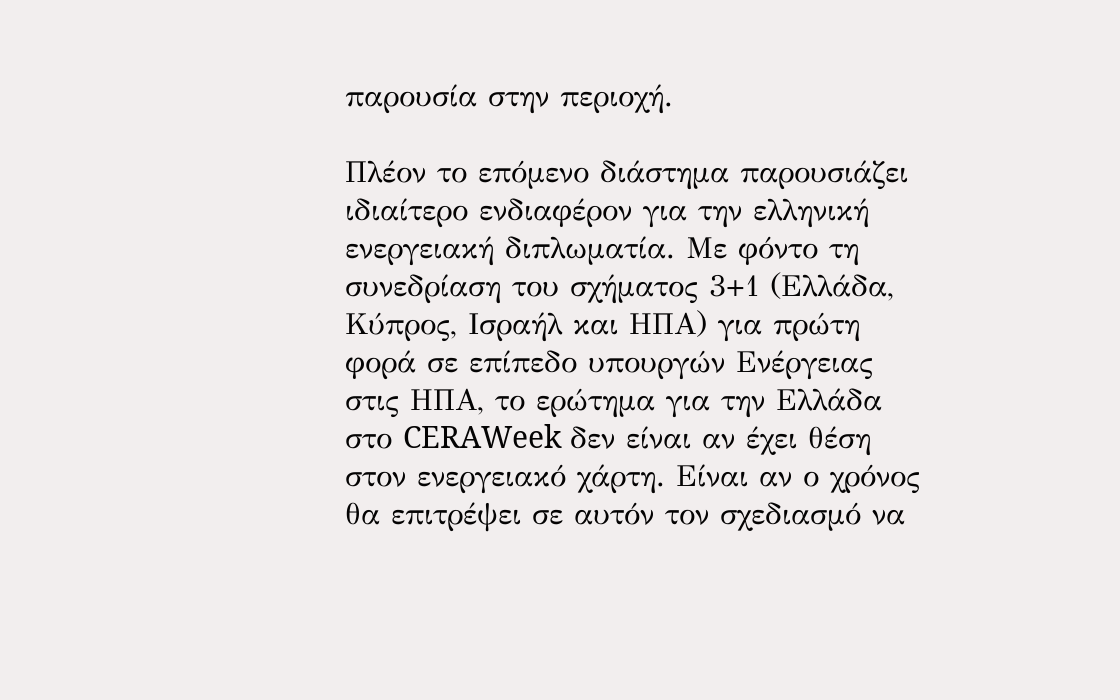παρουσία στην περιοχή.

Πλέον το επόμενο διάστημα παρουσιάζει ιδιαίτερο ενδιαφέρον για την ελληνική ενεργειακή διπλωματία. Με φόντο τη συνεδρίαση του σχήματος 3+1 (Ελλάδα, Κύπρος, Ισραήλ και ΗΠΑ) για πρώτη φορά σε επίπεδο υπουργών Ενέργειας στις ΗΠΑ, το ερώτημα για την Ελλάδα στο CERAWeek δεν είναι αν έχει θέση στον ενεργειακό χάρτη. Είναι αν ο χρόνος θα επιτρέψει σε αυτόν τον σχεδιασμό να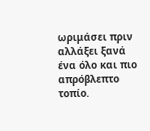ωριμάσει πριν αλλάξει ξανά ένα όλο και πιο απρόβλεπτο τοπίο.